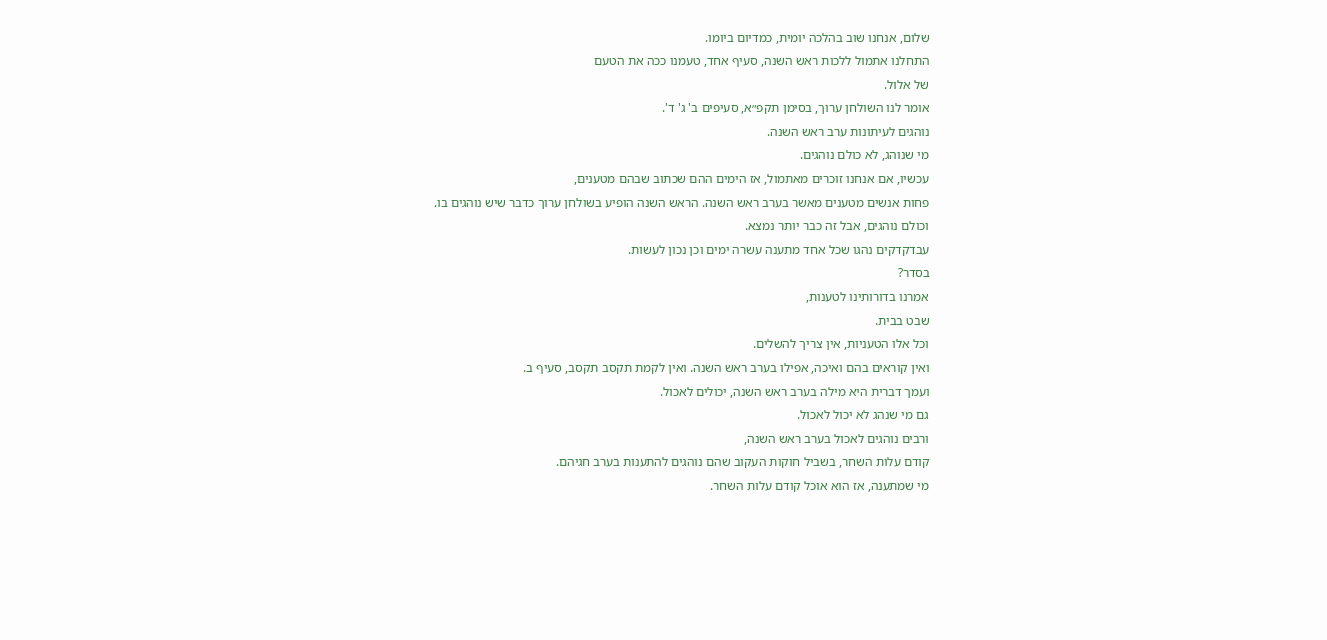שלום, אנחנו שוב בהלכה יומית, כמדיום ביומו.
התחלנו אתמול ללכות ראש השנה, סעיף אחד, טעמנו ככה את הטעם
של אלול.
אומר לנו השולחן ערוך, בסימן תקפ״א, סעיפים ב' ג' ד'.
נוהגים לעיתונות ערב ראש השנה.
מי שנוהג, לא כולם נוהגים.
עכשיו, אם אנחנו זוכרים מאתמול, אז הימים ההם שכתוב שבהם מטענים,
פחות אנשים מטענים מאשר בערב ראש השנה. הראש השנה הופיע בשולחן ערוך כדבר שיש נוהגים בו.
וכולם נוהגים, אבל זה כבר יותר נמצא.
עבדקדקים נהגו שכל אחד מתענה עשרה ימים וכן נכון לעשות.
בסדר?
אמרנו בדורותינו לטענות,
שבט בבית.
וכל אלו הטעניות, אין צריך להשלים.
ואין קוראים בהם ואיכה, אפילו בערב ראש השנה. ואין לקמת תקסב תקסב, סעיף ב.
ועמך דברית היא מילה בערב ראש השנה, יכולים לאכול.
גם מי שנהג לא יכול לאכול.
ורבים נוהגים לאכול בערב ראש השנה,
קודם עלות השחר, בשביל חוקות העקוב שהם נוהגים להתענות בערב חגיהם.
מי שמתענה, אז הוא אוכל קודם עלות השחר.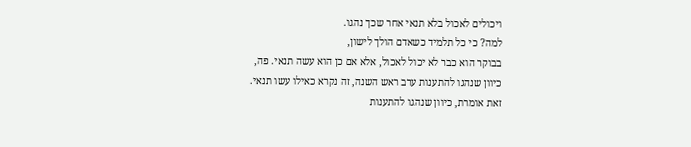ויכולים לאכול בלא תנאי אחר שכך נהגו.
למה? כי כל תלמיד כשאדם הולך לישון,
בבוקר הוא כבר לא יכול לאכול, אלא אם כן הוא עשה תנאי. פה,
כיוון שנהגו להתענות ערב ראש השנה, זה נקרא כאילו עשו תנאי.
זאת אומרת, כיוון שנהגו להתענות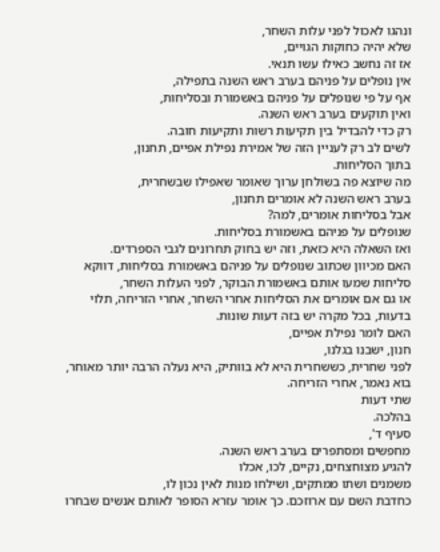ונהגו לאכול לפני עלות השחר,
שלא יהיה כחוקות הגויים,
אז זה נחשב כאילו עשו תנאי.
אין נופלים על פניהם בערב ראש השנה בתפילה,
אף על פי שנופלים על פניהם באשמורת ובסליחות,
ואין תוקעים בערב ראש השנה.
רק כדי להבדיל בין תקיעות רשות ותקיעות חובה.
לשים לב רק לעניין הזה של אמירת נפילת אפיים, תחנון,
בתוך הסליחות.
מה שיוצא פה בשולחן ערוך שאומר שאפילו שבשחרית,
בערב ראש השנה לא אומרים תחנון,
אבל בסליחות אומרים, למה?
שנופלים על פניהם באשמורת בסליחות.
ואז השאלה היא כזאת, וזה יש בחוק תחרונים לגבי הספרדים.
האם מכיוון שכתוב שנופלים על פניהם באשמורת בסליחות, דווקא סליחות שמעו אותם באשמורת הבוקר, לפני העלות השחר,
או גם אם אומרים את הסליחות אחרי השחר, אחרי הזריחה, תלוי בדעות, בכל מקרה יש בזה דעות שונות.
האם לומר נפילת אפיים,
חנון, ישבנו בגלנו,
לפני שחרית, כששחרית היא לא בוותיק, היא נעלה הרבה יותר מאוחר,
בוא נאמר, אחרי הזריחה.
שתי דעות
בהלכה.
סעיף ד',
מחפשים ומסתפרים בערב ראש השנה.
להגיע מצוחצחים, נקיים, לכו, אכלו
משמנים ושתו ממתקים, ושילחו מנות לאין נכון לו,
כחדבת השם עם ארוזכם. כך אומר עזרא הסופר לאותם אנשים שבחרו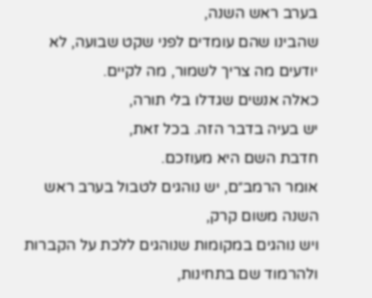בערב ראש השנה,
שהבינו שהם עומדים לפני שקט שבועה, לא יודעים מה צריך לשמור, מה לקיים.
כאלה אנשים שגדלו בלי תורה,
יש בעיה בדבר הזה. בכל זאת,
חדבת השם היא מעוזכם.
אומר הרמב״ם, יש נוהגים לטבול בערב ראש השנה משום קרק,
ויש נוהגים במקומות שנוהגים ללכת על הקברות ולהרמוד שם בתחינות,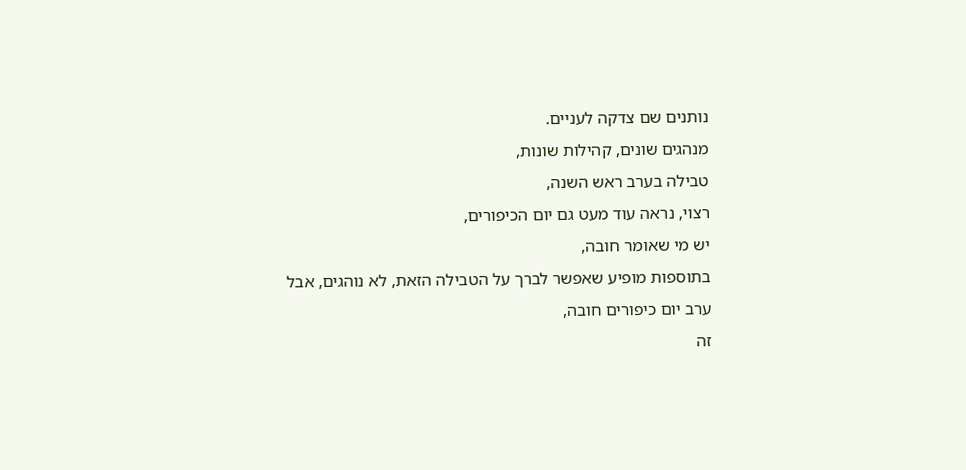נותנים שם צדקה לעניים.
מנהגים שונים, קהילות שונות,
טבילה בערב ראש השנה,
רצוי, נראה עוד מעט גם יום הכיפורים,
יש מי שאומר חובה,
בתוספות מופיע שאפשר לברך על הטבילה הזאת, לא נוהגים, אבל
ערב יום כיפורים חובה,
זה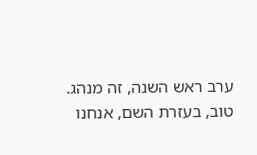ערב ראש השנה, זה מנהג.
טוב, בעזרת השם, אנחנו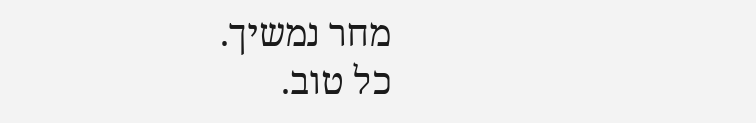מחר נמשיך.
כל טוב.